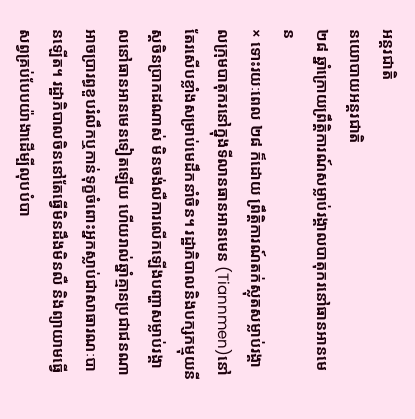អន្តរជាតិ
នយោបាយអន្តរជាតិ
២៨ ឆ្នាំក្រោយព្រឹត្តិការណ៍សម្លាប់រង្គាលបាតុករនៅធានអានមេន
× ទោះរយៈពេល ២៨ ក៏ដោយ ព្រឹត្តិការណ៍តក់ស្លុតសម្លាប់រង្គាលក្រុមបាតុករនៅក្នុងទីលានធានអានមេន (Tiannmen)នៅតែរសើបខ្លាំងសម្រាប់មេដឹកនាំចិន។ រដ្ឋាភិបាលនិងបក្សកម្មុយនីស្តចិនប្រាកដណាស់ មិនចង់លឺការលើកឡើងបញ្ហាសម្លាប់រង្គាលនៅធានអានមេនទៀតឡើយ ហើយរាល់ឆ្នាំគ្មានប្រជាជនណាអាចប្រារព្ធខួបរំលឹកឬកាន់ទុក្ខចំពោះអ្នកស្លាប់ជាសាធារណៈបានឡើត។ រដ្ឋាភិបាលចិននៅតែធ្វើមិនដឹងមិនលឺ និងព្យាយាមធ្វើសព្វគ្រប់បែបយ៉ាងាដើម្បីលុបបំបា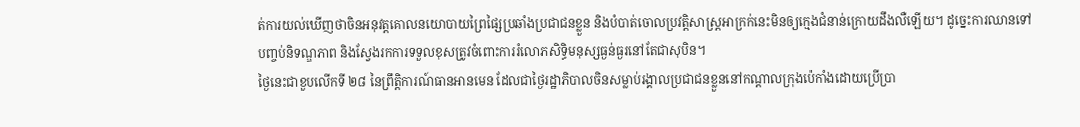ត់ការយល់ឃើញថាចិនអនុវត្តគោលនយោបាយព្រៃផ្សៃប្រឆាំងប្រជាជនខ្លួន និងបំបាត់ចោលប្រវត្តិសាស្ត្រអាក្រក់នេះមិនឲ្យក្មេងជំនាន់ក្រោយដឹងលឺឡើយ។ ដូច្នេះការឈានទៅបញ្ចប់និទណ្ឌភាព និងស្វែងរកការទទួលខុសត្រូវចំពោះការរំលោភសិទ្ធិមនុស្សធ្ងន់ធ្ងរនៅតែជាសុបិន។
ថ្ងៃនេះជាខួបលើកទី ២៨ នៃព្រឹត្តិការណ៍ធានអានមេន ដែលជាថ្ងៃរដ្ឋាភិបាលចិនសម្លាប់រង្គាលប្រជាជនខ្លួននៅកណ្តាលក្រុងប៉េកាំងដោយប្រើប្រា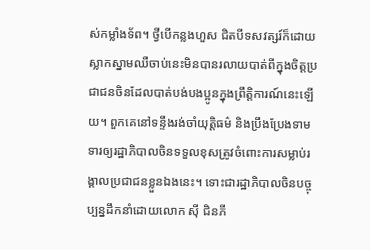ស់កម្លាំងទ័ព។ ថ្វីបើកន្លងហួស ជិតបីទសវត្សរ៍ក៏ដោយ ស្លាកស្នាមឈឺចាប់នេះមិនបានរលាយបាត់ពីក្នុងចិត្តប្រជាជនចិនដែលបាត់បង់បងប្អូនក្នុងព្រឹត្តិការណ៍នេះឡើយ។ ពួកគេនៅទន្ទឹងរង់ចាំយុត្តិធម៌ និងប្រឹងប្រែងទាមទារឲ្យរដ្ឋាភិបាលចិនទទួលខុសត្រូវចំពោះការសម្លាប់រង្គាលប្រជាជនខ្លួនឯងនេះ។ ទោះជារដ្ឋាភិបាលចិនបច្ចុប្បន្នដឹកនាំដោយលោក ស៊ី ជិនភី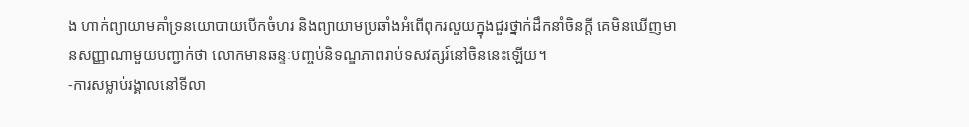ង ហាក់ព្យាយាមគាំទ្រនយោបាយបើកចំហរ និងព្យាយាមប្រឆាំងអំពើពុករលួយក្នុងជួរថ្នាក់ដឹកនាំចិនក្តី គេមិនឃើញមានសញ្ញាណាមួយបញ្ជាក់ថា លោកមានឆន្ទៈបញ្ចប់និទណ្ឌភាពរាប់ទសវត្សរ៍នៅចិននេះឡើយ។
-ការសម្លាប់រង្គាលនៅទីលា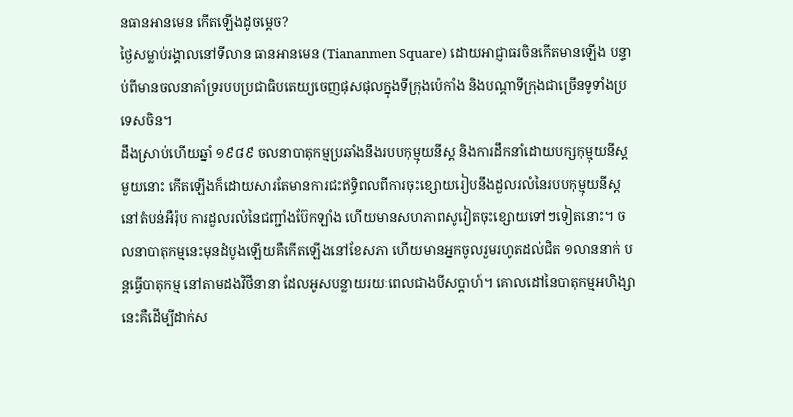នធានអានមេន កើតឡើងដូចម្តេច?
ថ្ងៃសម្លាប់រង្គាលនៅទីលាន ធានអានមេន (Tiananmen Square) ដោយអាជ្ញាធរចិនកើតមានឡើង បន្ទាប់ពីមានចលនាគាំទ្ររបបប្រជាធិបតេយ្យចេញផុសផុលក្នុងទីក្រុងប៉េកាំង និងបណ្តាទីក្រុងជាច្រើនទូទាំងប្រទេសចិន។
ដឹងស្រាប់ហើយឆ្នាំ ១៩៨៩ ចលនាបាតុកម្មប្រឆាំងនឹងរបបកុម្មុយនីស្ត និងការដឹកនាំដោយបក្សកុម្មុយនីស្តមួយនោះ កើតឡើងក៏ដោយសារតែមានការជះឥទ្ធិពលពីការចុះខ្សោយរៀបនឹងដួលរលំនៃរបបកុម្មុយនីស្តនៅតំបន់អឺរ៉ុប ការដួលរលំនៃជញ្ជាំងប៊ែកឡាំង ហើយមានសហភាពសូវៀតចុះខ្សោយទៅៗទៀតនោះ។ ចលនាបាតុកម្មនេះមុនដំបូងឡើយគឺកើតឡើងនៅខែសភា ហើយមានអ្នកចូលរួមរហូតដល់ជិត ១លាននាក់ បន្តធ្វើបាតុកម្ម នៅតាមដងវិថីនានា ដែលអូសបន្លាយរយៈពេលជាងបីសប្តាហ៍។ គោលដៅនៃបាតុកម្មអហិង្សានេះគឺដើម្បីដាក់ស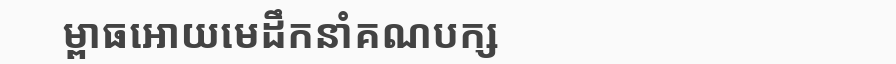ម្ពាធអោយមេដឹកនាំគណបក្ស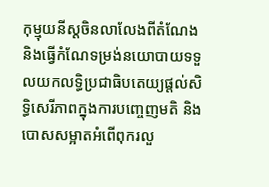កុម្មុយនីស្តចិនលាលែងពីតំណែង និងធ្វើកំណែទម្រង់នយោបាយទទួលយកលទ្ធិប្រជាធិបតេយ្យផ្តល់សិទ្ធិសេរីភាពក្នុងការបញ្ចេញមតិ និងបោសសម្អាតអំពើពុករលួ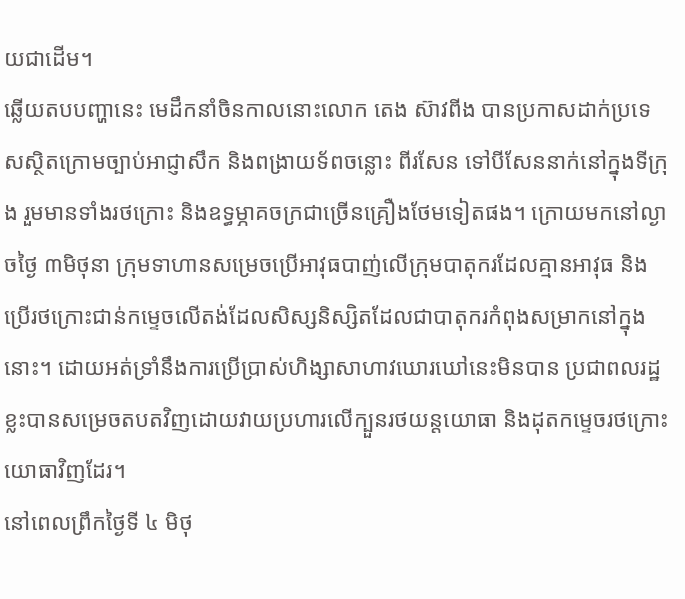យជាដើម។
ឆ្លើយតបបញ្ហានេះ មេដឹកនាំចិនកាលនោះលោក តេង ស៊ាវពីង បានប្រកាសដាក់ប្រទេសស្ថិតក្រោមច្បាប់អាជ្ញាសឹក និងពង្រាយទ័ពចន្លោះ ពីរសែន ទៅបីសែននាក់នៅក្នុងទីក្រុង រួមមានទាំងរថក្រោះ និងឧទ្ធម្ភាគចក្រជាច្រើនគ្រឿងថែមទៀតផង។ ក្រោយមកនៅល្ងាចថ្ងៃ ៣មិថុនា ក្រុមទាហានសម្រេចប្រើអាវុធបាញ់លើក្រុមបាតុករដែលគ្មានអាវុធ និងប្រើរថក្រោះជាន់កម្ទេចលើតង់ដែលសិស្សនិស្សិតដែលជាបាតុករកំពុងសម្រាកនៅក្នុងនោះ។ ដោយអត់ទ្រាំនឹងការប្រើប្រាស់ហិង្សាសាហាវឃោរឃៅនេះមិនបាន ប្រជាពលរដ្ឋខ្លះបានសម្រេចតបតវិញដោយវាយប្រហារលើក្បួនរថយន្តយោធា និងដុតកម្ទេចរថក្រោះយោធាវិញដែរ។
នៅពេលព្រឹកថ្ងៃទី ៤ មិថុ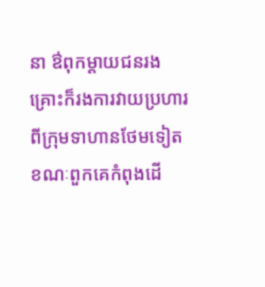នា ឳពុកម្តាយជនរងគ្រោះក៏រងការវាយប្រហារពីក្រុមទាហានថែមទៀតខណៈពួកគេកំពុងដើ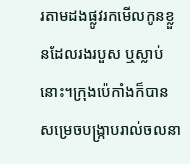រតាមដងផ្លូវរកមើលកូនខ្លួនដែលរងរបួស ឬស្លាប់នោះ។ក្រុងប៉េកាំងក៏បានសម្រេចបង្ក្រាបរាល់ចលនា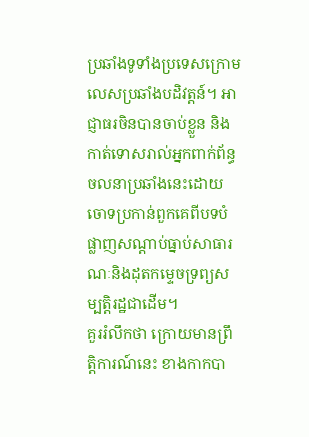ប្រឆាំងទូទាំងប្រទេសក្រោមលេសប្រឆាំងបដិវត្តន៍។ អាជ្ញាធរចិនបានចាប់ខ្លួន និងកាត់ទោសរាល់អ្នកពាក់ព័ន្ធចលនាប្រឆាំងនេះដោយចោទប្រកាន់ពួកគេពីបទបំផ្លាញសណ្តាប់ធ្នាប់សាធារណៈនិងដុតកម្ទេចទ្រព្យសម្បត្តិរដ្ឋជាដើម។
គួររំលឹកថា ក្រោយមានព្រឹត្តិការណ៍នេះ ខាងកាកបា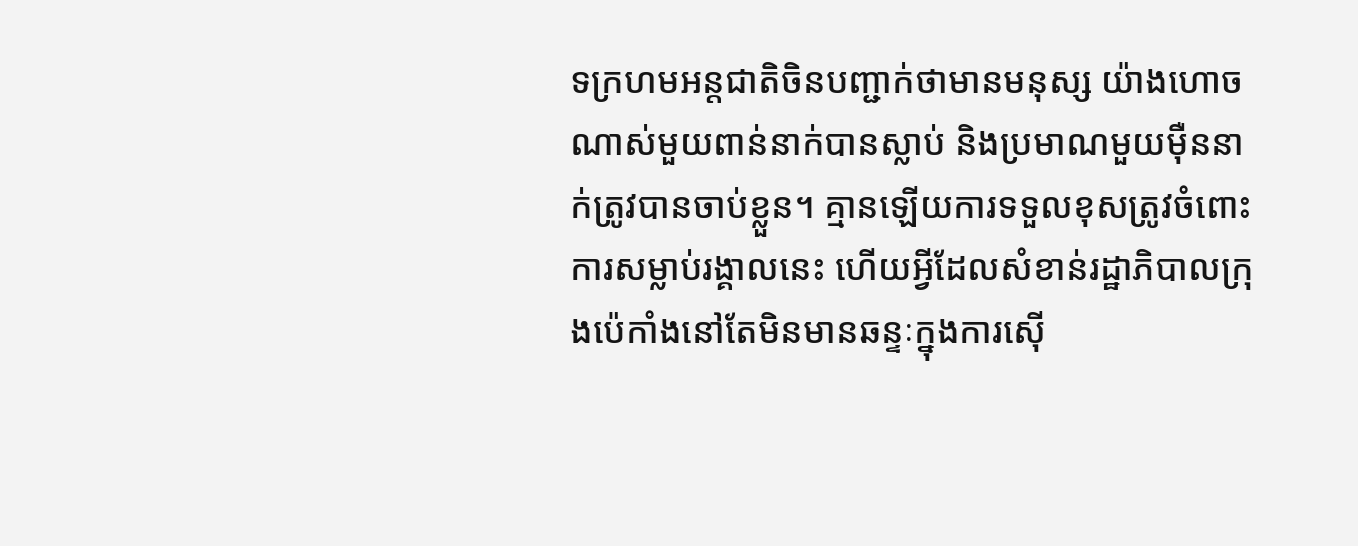ទក្រហមអន្តជាតិចិនបញ្ជាក់ថាមានមនុស្ស យ៉ាងហោចណាស់មួយពាន់នាក់បានស្លាប់ និងប្រមាណមួយម៉ឺននាក់ត្រូវបានចាប់ខ្លួន។ គ្មានឡើយការទទួលខុសត្រូវចំពោះការសម្លាប់រង្គាលនេះ ហើយអ្វីដែលសំខាន់រដ្ឋាភិបាលក្រុងប៉េកាំងនៅតែមិនមានឆន្ទៈក្នុងការស៊ើ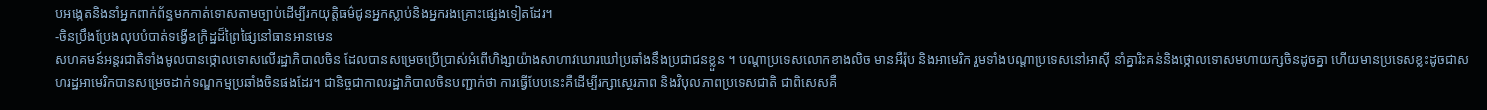បអង្កេតនិងនាំអ្នកពាក់ព័ន្ធមកកាត់ទោសតាមច្បាប់ដើម្បីរកយុត្តិធម៌ជូនអ្នកស្លាប់និងអ្នករងគ្រោះផ្សេងទៀតដែរ។
-ចិនប្រឹងប្រែងលុបបំបាត់ទង្វើឧក្រិដ្ឋដ៏ព្រៃផ្សៃនៅធានអានមេន
សហគមន៍អន្តរជាតិទាំងមូលបានថ្កោលទោសលើរដ្ឋាភិបាលចិន ដែលបានសម្រេចប្រើប្រាស់អំពើហិង្សាយ៉ាងសាហាវឃោរឃៅប្រឆាំងនឹងប្រជាជនខ្លួន ។ បណ្តាប្រទេសលោកខាងលិច មានអឺរ៉ុប និងអាមេរិក រួមទាំងបណ្តាប្រទេសនៅអាស៊ី នាំគ្នារិះគន់និងថ្កោលទោសមហាយក្សចិនដូចគ្នា ហើយមានប្រទេសខ្លះដូចជាសហរដ្ឋអាមេរិកបានសម្រេចដាក់ទណ្ឌកម្មប្រឆាំងចិនផងដែរ។ ជានិច្ចជាកាលរដ្ឋាភិបាលចិនបញ្ជាក់ថា ការធ្វើបែបនេះគឺដើម្បីរក្សាស្ថេរភាព និងវិបុលភាពប្រទេសជាតិ ជាពិសេសគឺ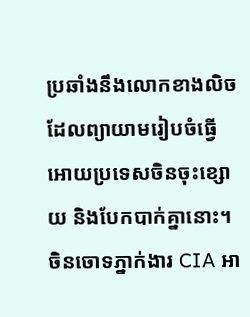ប្រឆាំងនឹងលោកខាងលិចដែលព្យាយាមរៀបចំធ្វើអោយប្រទេសចិនចុះខ្សោយ និងបែកបាក់គ្នានោះ។ ចិនចោទភ្នាក់ងារ CIA អា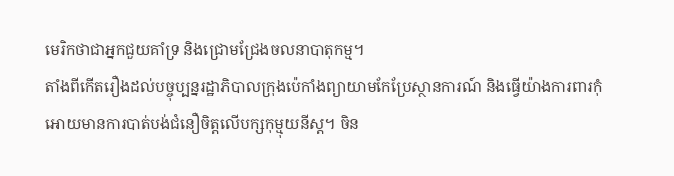មេរិកថាជាអ្នកជួយគាំទ្រ និងជ្រោមជ្រែងចលនាបាតុកម្ម។
តាំងពីកើតរឿងដល់បច្ចុប្បន្នរដ្ឋាភិបាលក្រុងប៉េកាំងព្យាយាមកែប្រែស្ថានការណ៍ និងធ្វើយ៉ាងការពារកុំអោយមានការបាត់បង់ជំនឿចិត្តលើបក្សកុម្មុយនីស្ត។ ចិន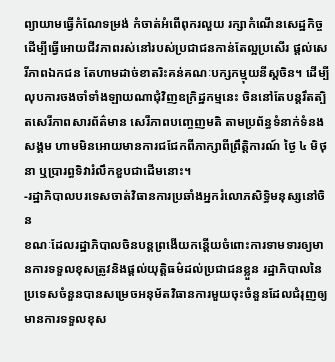ព្យាយាមធ្វើកំណែទម្រង់ កំចាត់អំពើពុករលួយ រក្សាកំណើនសេដ្ឋកិច្ចដើម្បីធ្វើអោយជីវភាពរស់នៅរបស់ប្រជាជនកាន់តែល្អប្រសើរ ផ្តល់សេរីភាពឯកជន តែហាមដាច់ខាតរិះគន់គណៈបក្សកម្មុយនីស្តចិន។ ដើម្បីលុបការចងចាំទាំងឡាយណាជុំវិញឧក្រិដ្ឋកម្មនេះ ចិននៅតែបន្តរឹតត្បិតសេរីភាពសារព័ត៌មាន សេរីភាពបញ្ចេញមតិ តាមប្រព័ន្ធទំនាក់ទំនងសង្គម ហាមមិនអោយមានការជជែកពីភាក្សាពីព្រឹត្តិការណ៍ ថ្ងៃ ៤ មិថុនា ឬប្រារព្ធទិវារំលឹកខួបជាដើមនោះ។
-រដ្ឋាភិបាលបរទេសចាត់វិធានការប្រឆាំងអ្នករំលោភសិទ្ធិមនុស្សនៅចិន
ខណៈដែលរដ្ឋាភិបាលចិនបន្តព្រងើយកន្តើយចំពោះការទាមទារឲ្យមានការទទួលខុសត្រូវនិងផ្តល់យុត្តិធម៌ដល់ប្រជាជនខ្លួន រដ្ឋាភិបាលនៃប្រទេសចំនួនបានសម្រេចអនុម័តវិធានការមួយចុះចំនួនដែលជំរុញឲ្យមានការទទួលខុស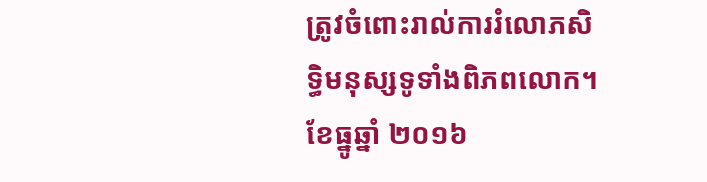ត្រូវចំពោះរាល់ការរំលោភសិទ្ធិមនុស្សទូទាំងពិភពលោក។
ខែធ្នូឆ្នាំ ២០១៦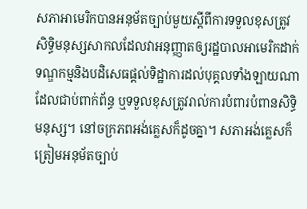សភាអាមេរិកបានអនុម័តច្បាប់មួយស្តីពីការទទួលខុសត្រូវសិទ្ធិមនុស្សសាកលដែលវាអនុញ្ញាតឲ្យរដ្ឋបាលអាមេរិកដាក់ទណ្ឌកម្មនិងបដិសេធផ្តល់ទិដ្ឋាការដល់បុគ្គលទាំងឡាយណាដែលជាប់ពាក់ព័ន្ធ ឬទទួលខុសត្រូវរាល់ការបំពារបំពានសិទ្ធិមនុស្ស។ នៅចក្រភពអង់គ្លេសក៏ដូចគ្នា។ សភាអង់គ្លេសក៏ត្រៀមអនុម័តច្បាប់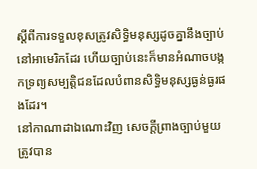ស្តីពីការទទួលខុសត្រូវសិទ្ធិមនុស្សដូចគ្នានឹងច្បាប់នៅអាមេរិកដែរ ហើយច្បាប់នេះក៏មានអំណាចបង្កកទ្រព្យសម្បត្តិជនដែលបំពានសិទ្ធិមនុស្សធ្ងន់ធ្ងរផងដែរ។
នៅកាណាដាឯណោះវិញ សេចក្តីព្រាងច្បាប់មួយត្រូវបាន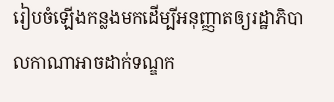រៀបចំឡើងកន្លងមកដើម្បីអនុញ្ញាតឲ្យរដ្ឋាភិបាលកាណាអាចដាក់ទណ្ឌក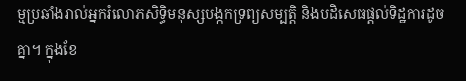ម្មប្រឆាំងរាល់អ្នករំលោភសិទ្ធិមនុស្សបង្កកទ្រព្យសម្បត្តិ និងបដិសេធផ្តល់ទិដ្ឋការដូចគ្នា។ ក្នុងខែ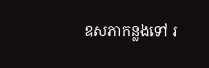ឧសភាកន្លងទៅ រ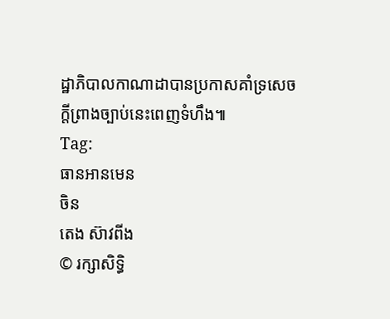ដ្ឋាភិបាលកាណាដាបានប្រកាសគាំទ្រសេចក្តីព្រាងច្បាប់នេះពេញទំហឹង៕
Tag:
ធានអានមេន
ចិន
តេង ស៊ាវពីង
© រក្សាសិទ្ធិ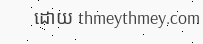ដោយ thmeythmey.com